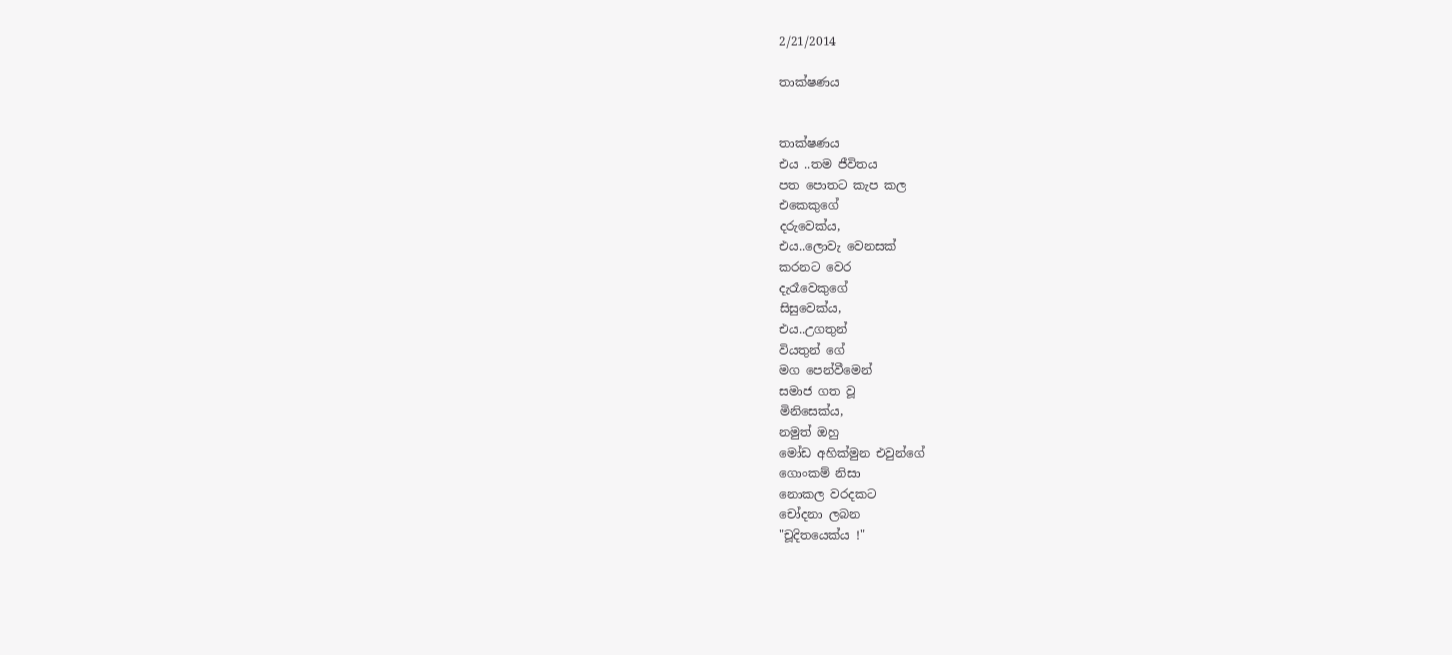2/21/2014

තාක්ෂණය


තාක්ෂණය
එය ..තම ජීවිතය
පත පොතට කැප කල
එකෙකුගේ
දරුවෙක්ය,
එය..ලොවැ වෙනසක්
කරනට වෙර
දැරෑවෙකුගේ
සිසුවෙක්ය,
එය..උගතුන්
වියතුන් ගේ
මග පෙන්වීමෙන්
සමාජ ගත වූ
මිනිසෙක්ය,
නමුත් ඔහු
මෝඩ අහික්මුන එවුන්ගේ
ගොංකම් නිසා
නොකල වරදකට
චෝදනා ලබන
"චූදිතයෙක්ය !"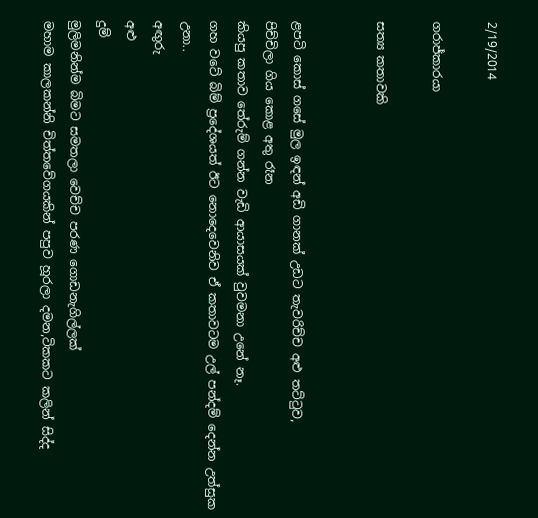2/19/2014

ගරාජ්කාරයා

සත්‍ය කතාවකි


ළපටි කොස් ගසේ මුල ඉඳන් අඩි ගානක් උඩට තැවරිච්ච අළු තට්ටුව,
පිච්චිලා ගිය කොළ අතු රෑන
කියපු කතාව තේරුම් ගන්න වැඩි ආයාසයක් වුවමනා උනේ නෑ.
ගහ වටේ බිම් ප්‍රදේශයත් ඊට නොදෙවෙනිව ඒ කතාවටම උල් පන්දම් දෙන්න උත්සුක උනා..
අඟුරු
අළු
දුම්
මුලිමනින්ම බිමට සමතලා වෙච්ච පරණ ගොඩනැගිල්ලක්
මහාම කාලකන්නි චිත්තවේගයකින් පපුව හූරලා දමන,ටිකකට කලින් සිද්ද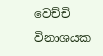වෙච්චි විනාශයක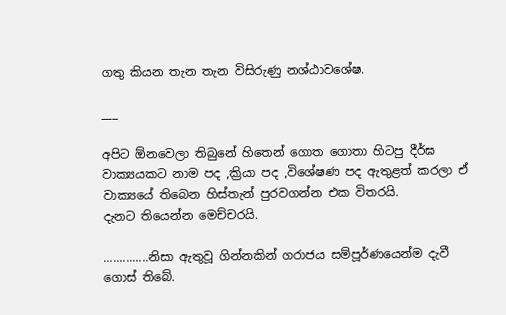ගතු කියන තැන තැන විසිරුණු නශ්ඨාවශේෂ.

___

අපිට ඕනවෙලා තිබුනේ හිතෙන් ගොත ගොතා හිටපු දීර්ඝ වාක්‍යයකට නාම පද ,ක්‍රියා පද ,විශේෂණ පද ඇතුළත් කරලා ඒ වාක්‍යයේ තිබෙන හිස්තැන් පුරවගන්න එක විතරයි.
දැනට තියෙන්න මෙච්චරයි.

..............නිසා ඇතුවූ ගින්නකින් ගරාජය සම්පූර්ණයෙන්ම දැවී ගොස් තිබේ.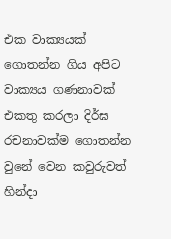එක වාක්‍යයක් ගොතන්න ගිය අපිට වාක්‍යය ගණනාවක් එකතු කරලා දිර්ඝ රචනාවක්ම ගොතන්න වුනේ වෙන කවුරුවත් හින්දා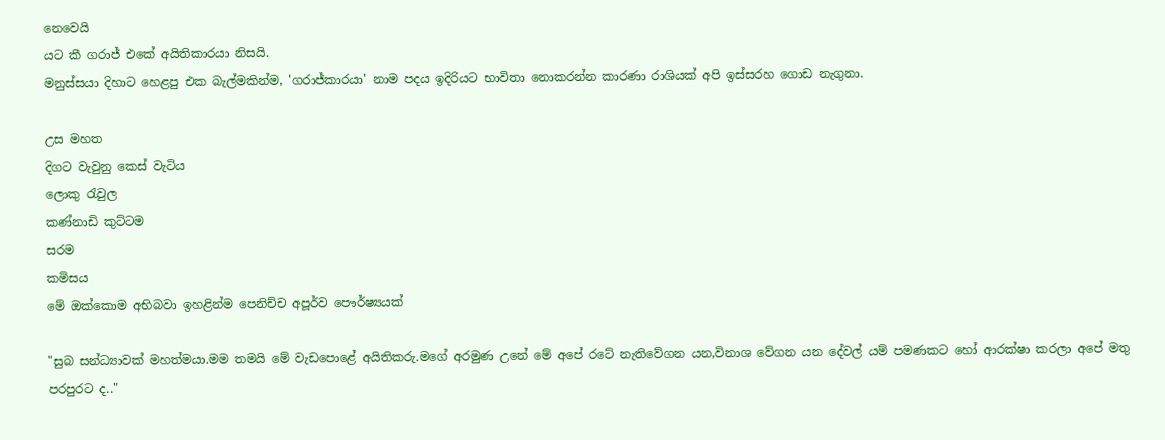නෙවෙයි
යට කී ගරාජ් එකේ අයිතිකාරයා නිසයි.
මනුස්සයා දිහාට හෙළපු එක බැල්මකින්ම, 'ගරාජ්කාරයා' නාම පදය ඉදිරියට භාවිතා නොකරන්න කාරණා රාශියක් අපි ඉස්සරහ ගොඩ නැගුනා.

උස මහත
දිගට වැවුනු කෙස් වැටිය
ලොකු රැවුල
කණ්නාඩි කුට්ටම
සරම
කමිසය
මේ ඔක්කොම අභිබවා ඉහළින්ම පෙනිච්ච අපූර්ව පෞර්ෂ්‍යයක්

"සුබ සන්ධ්‍යාවක් මහත්මයා.මම තමයි මේ වැඩපොළේ අයිතිකරු.මගේ අරමුණ උනේ මේ අපේ රටේ නැතිවේගන යන,විනාශ වේගන යන දේවල් යම් පමණකට හෝ ආරක්ෂා කරලා අපේ මතු පරපුරට ද.."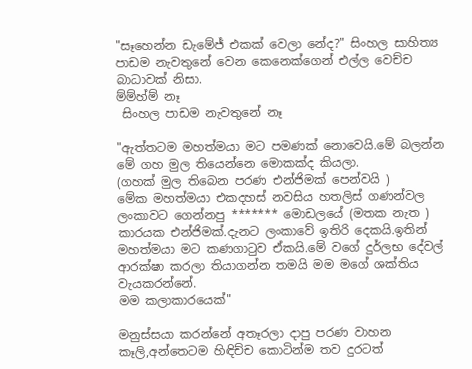"සෑහෙන්න ඩැමේජ් එකක් වෙලා නේද?" සිංහල සාහිත්‍ය පාඩම නැවතුනේ වෙන කෙනෙක්ගෙන් එල්ල වෙච්ච බාධාවක් නිසා.
ම්ම්හ්ම් නෑ
 සිංහල පාඩම නැවතුනේ නෑ

"ඇත්තටම මහත්මයා මට පමණක් නොවෙයි.මේ බලන්න මේ ගහ මුල තියෙන්නෙ මොකක්ද කියලා.
(ගහක් මුල තිබෙන පරණ එන්ජිමක් පෙන්වයි )
මේක මහත්මයා එකදහස් නවසිය හතලිස් ගණන්වල ලංකාවට ගෙන්නපු ******* මොඩලයේ (මතක නැත ) කාරයක එන්ජිමක්.දැනට ලංකාවේ ඉතිරි දෙකයි.ඉතින් මහත්මයා මට කණගාටුව ඒකයි.මේ වගේ දුර්ලභ දේවල් ආරක්ෂා කරලා තියාගන්න තමයි මම මගේ ශක්තිය වැයකරන්නේ.
මම කලාකාරයෙක්"

මනුස්සයා කරන්නේ අතෑරලා දාපු පරණ වාහන කෑලි,අන්තෙටම හිඳිච්ච කොටින්ම තව දුරටත්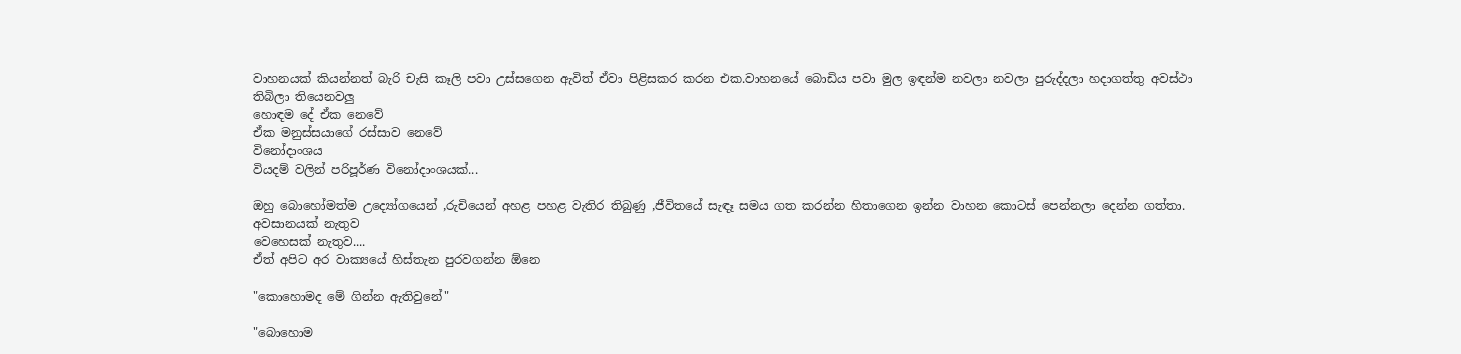වාහනයක් කියන්නත් බැරි චැසි කෑලි පවා උස්සගෙන ඇවිත් ඒවා පිළිසකර කරන එක.වාහනයේ බොඩිය පවා මුල ඉඳන්ම නවලා නවලා පුරුද්දලා හදාගත්තු අවස්ථා තිබිලා තියෙනවලු
හොඳම දේ ඒක නෙවේ
ඒක මනුස්සයාගේ රස්සාව නෙවේ
විනෝදාංශය
වියදම් වලින් පරිපූර්ණ විනෝදාංශයක්...

ඔහු බොහෝමත්ම උද්‍යෝගයෙන් ,රුචියෙන් අහළ පහළ වැතිර තිබුණු ,ජීවිතයේ සැඳෑ සමය ගත කරන්න හිතාගෙන ඉන්න වාහන කොටස් පෙන්නලා දෙන්න ගත්තා.
අවසානයක් නැතුව
වෙහෙසක් නැතුව....
ඒත් අපිට අර වාක්‍යයේ හිස්තැන පුරවගන්න ඕනෙ

"කොහොමද මේ ගින්න ඇතිවුනේ"

"බොහොම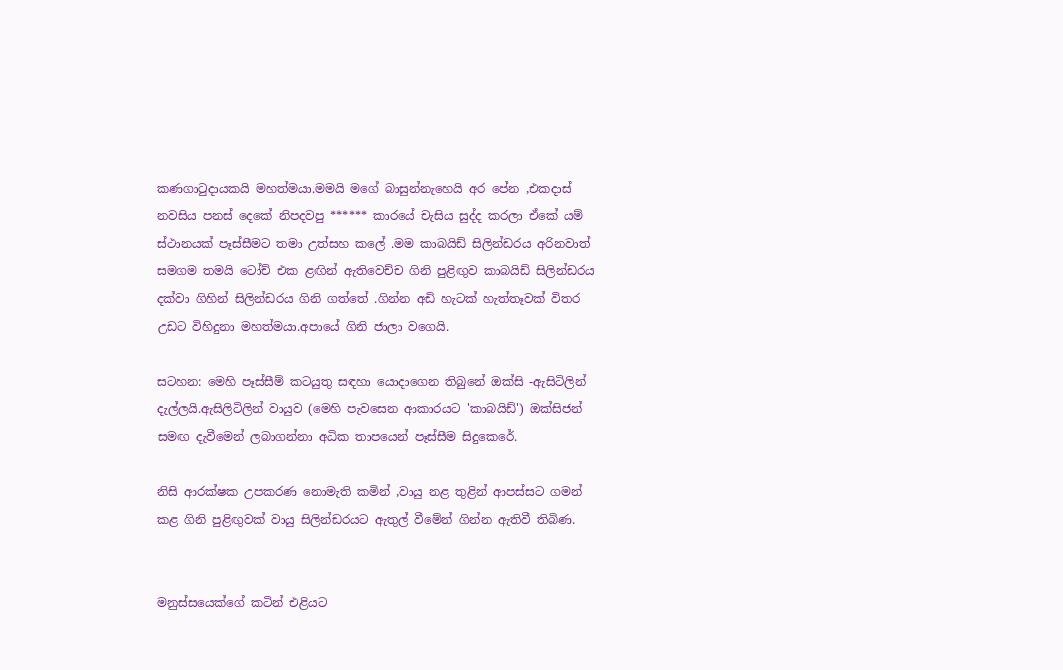කණගාටුදායකයි මහත්මයා.මමයි මගේ බාසුන්නැහෙයි අර පේන ,එකදාස් නවසිය පනස් දෙකේ නිපදවපු ****** කාරයේ චැසිය සුද්ද කරලා ඒකේ යම් ස්ථානයක් පෑස්සීමට තමා උත්සහ කලේ .මම කාබයිඩ් සිලින්ඩරය අරිනවාත් සමගම තමයි ටෝච් එක ළඟින් ඇතිවෙච්ච ගිනි පුළිඟුව කාබයිඩ් සිලින්ඩරය දක්වා ගිහින් සිලින්ඩරය ගිනි ගත්තේ .ගින්න අඩි හැටක් හැත්තෑවක් විතර උඩට විහිදුනා මහත්මයා.අපායේ ගිනි ජාලා වගෙයි.

සටහන: මෙහි පෑස්සීම් කටයුතු සඳහා යොදාගෙන තිබුනේ ඔක්සි -ඇසිටිලින් දැල්ලයි.ඇසිලිටිලින් වායුව (මෙහි පැවසෙන ආකාරයට 'කාබයිඩ්') ඔක්සිජන් සමඟ දැවීමෙන් ලබාගන්නා අධික තාපයෙන් පෑස්සීම සිදුකෙරේ.

නිසි ආරක්ෂක උපකරණ නොමැති කමින් ,වායු නළ තුළින් ආපස්සට ගමන් කළ ගිනි පුළිඟුවක් වායු සිලින්ඩරයට ඇතුල් වීමේන් ගින්න ඇතිවී තිබිණ.


මනුස්සයෙක්ගේ කටින් එළියට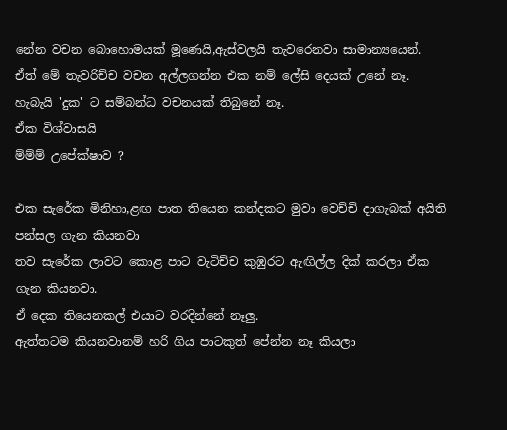නේන වචන බොහොමයක් මූණෙයි,ඇස්වලයි තැවරෙනවා සාමාන්‍යයෙන්.
ඒත් මේ තැවරිච්ච වචන අල්ලගන්න එක නම් ලේසි දෙයක් උනේ නෑ.
හැබැයි 'දුක' ට සම්බන්ධ වචනයක් තිබුනේ නෑ.
ඒක විශ්වාසයි
ම්ම්ම් උපේක්ෂාව ?

එක සැරේක මිනිහා,ළඟ පාත තියෙන කන්දකට මුවා වෙච්චි දාගැබක් අයිති පන්සල ගැන කියනවා
තව සැරේක ලාවට කොළ පාට වැටිච්ච කුඹුරට ඇඟිල්ල දික් කරලා ඒක ගැන කියනවා.
ඒ දෙක තියෙනකල් එයාට වරදින්නේ නෑලු.
ඇත්තටම කියනවානම් හරි ගිය පාටකුත් පේන්න නෑ කියලා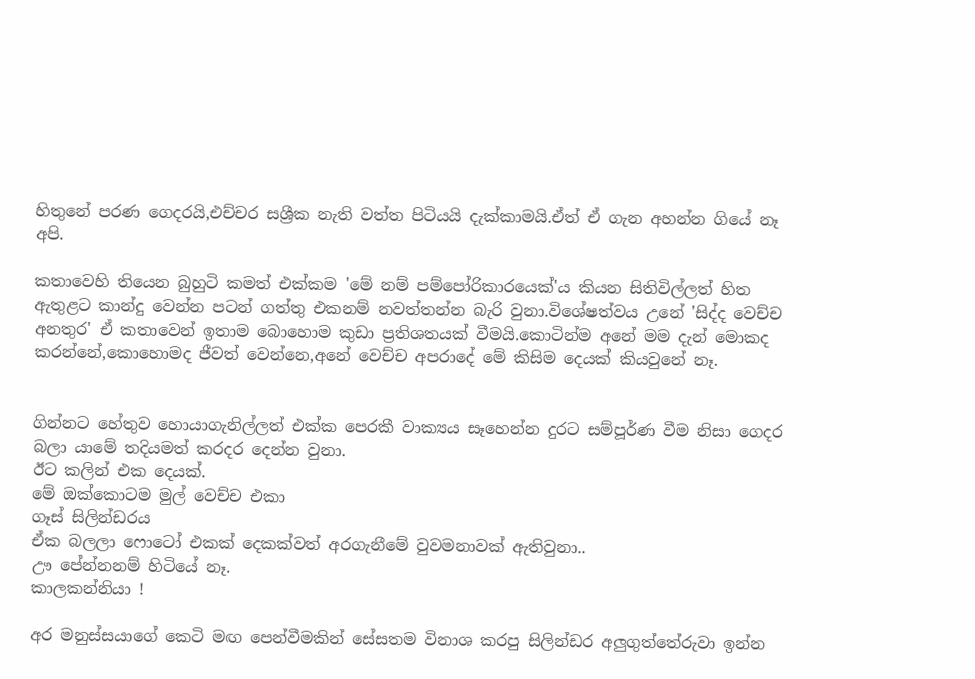හිතුනේ පරණ ගෙදරයි,එච්චර සශ්‍රීක නැති වත්ත පිටියයි දැක්කාමයි.ඒත් ඒ ගැන අහන්න ගියේ නෑ අපි.

කතාවෙහි තියෙන බුහුටි කමත් එක්කම 'මේ නම් පම්පෝරිකාරයෙක්'ය කියන සිතිවිල්ලත් හිත ඇතුළට කාන්දු වෙන්න පටන් ගත්තු එකනම් නවත්තන්න බැරි වුනා.විශේෂත්වය උනේ 'සිද්ද වෙච්ච අනතුර' ඒ කතාවෙන් ඉතාම බොහොම කුඩා ප්‍රතිශතයක් වීමයි.කොටින්ම අනේ මම දැන් මොකද කරන්නේ,කොහොමද ජීවත් වෙන්නෙ,අනේ වෙච්ච අපරාදේ මේ කිසිම දෙයක් කියවුනේ නෑ.


ගින්නට හේතුව හොයාගැනිල්ලත් එක්ක පෙරකී වාක්‍යය සෑහෙන්න දුරට සම්පූර්ණ වීම නිසා ගෙදර බලා යාමේ තදියමත් කරදර දෙන්න වුනා.
ඊට කලින් එක දෙයක්.
මේ ඔක්කොටම මුල් වෙච්ච එකා
ගෑස් සිලින්ඩරය
ඒක බලලා ෆොටෝ එකක් දෙකක්වත් අරගැනීමේ වුවමනාවක් ඇතිවුනා..
ඌ පේන්නනම් හිටියේ නෑ.
කාලකන්නියා !

අර මනුස්සයාගේ කෙටි මඟ පෙන්වීමකින් සේසතම විනාශ කරපු සිලින්ඩර අලුගුත්තේරුවා ඉන්න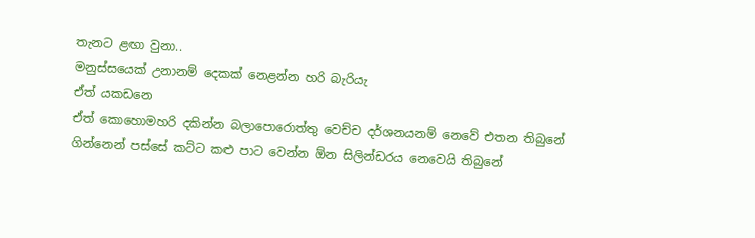තැනට ළඟා වුනා..
මනුස්සයෙක් උනානම් දෙකක් නෙළන්න හරි බැරියැ
ඒත් යකඩනෙ
ඒත් කොහොමහරි දකින්න බලාපොරොත්තු වෙච්ච දර්ශනයනම් නෙවේ එතන තිබුනේ
ගින්නෙන් පස්සේ කට්ට කළු පාට වෙන්න ඕන සිලින්ඩරය නෙවෙයි තිබුනේ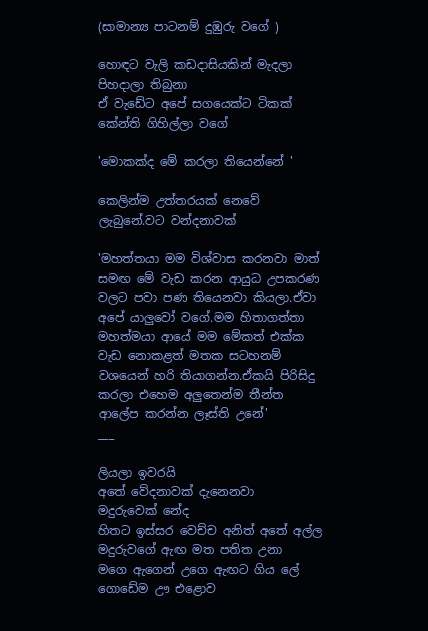(සාමාන්‍ය පාටනම් දුඹුරු වගේ )

හොඳට වැලි කඩදාසියකින් මැදලා පිහදාලා තිබුනා
ඒ වැඩේට අපේ සගයෙක්ට ටිකක් කේන්ති ගිහිල්ලා වගේ

'මොකක්ද මේ කරලා තියෙන්නේ '

කෙලින්ම උත්තරයක් නෙවේ ලැබුනේ.වට වන්දනාවක්

'මහත්තයා මම විශ්වාස කරනවා මාත් සමඟ මේ වැඩ කරන ආයුධ උපකරණ වලට පවා පණ තියෙනවා කියලා.ඒවා අපේ යාලුවෝ වගේ.මම හිතාගත්තා මහත්මයා ආයේ මම මේකත් එක්ක වැඩ නොකළත් මතක සටහනම් වශයෙන් හරි තියාගන්න.ඒකයි පිරිසිදු කරලා එහෙම අලුතෙන්ම තීන්ත ආලේප කරන්න ලෑස්ති උනේ'
___

ලියලා ඉවරයි
අතේ වේදනාවක් දැනෙනවා
මදුරුවෙක් නේද
හිතට ඉස්සර වෙච්ච අනිත් අතේ අල්ල මදුරුවගේ ඇඟ මත පතිත උනා
මගෙ ඇගෙන් උගෙ ඇඟට ගිය ලේ ගොඩේම ඌ එළොව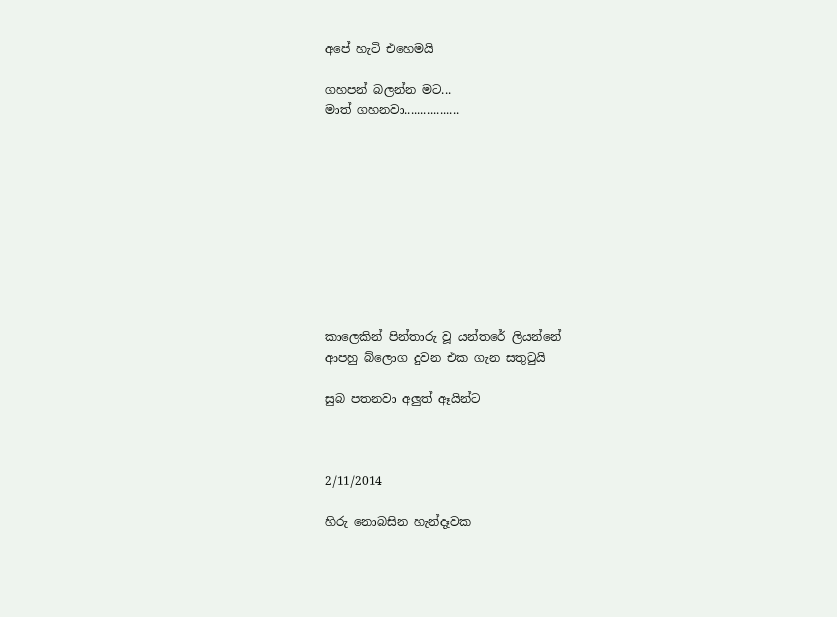අපේ හැටි එහෙමයි

ගහපන් බලන්න මට...
මාත් ගහනවා.................










කාලෙකින් පින්තාරු වූ යන්තරේ ලියන්නේ
ආපහු බ්ලොග දුවන එක ගැන සතුටුයි

සුබ පතනවා අලුත් ඈයින්ට



2/11/2014

හිරු නොබසින හැන්දෑවක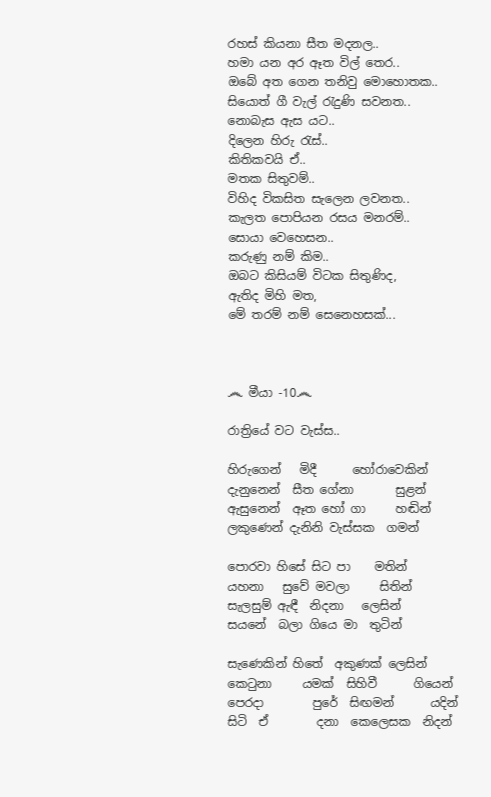රහස් කියනා සීත මදනල..
හමා යන අර ඈත විල් තෙර..
ඔබේ අත ගෙන තනිවු මොහොතක..
සියොත් ගී වැල් රැදුණි සවනත..
නොබැස ඇස යට..
දිලෙන හිරු රැස්..
කිතිකවයි ඒ..
මතක සිතුවම්..
විහිද විකසිත සැලෙන ලවනත..
කැලත පොපියන රසය මනරම්..
සොයා වෙහෙසන..
කරුණු නම් කිම..
ඔබට කිසියම් විටක සිතුණිද,
ඇතිද මිහි මත,
මේ තරම් නම් සෙනෙහසක්...



෴ මීයා -10෴

රාත්‍රියේ වට වැස්ස..

හිරුගෙන්   මිදී      හෝරාවෙකින්
දැනුනෙන්  සීත ගේනා       සුළන්
ඇසුනෙන්  ඈත හෝ ගා     හඬින්
ලකුණෙන් දැනිනි වැස්සක  ගමන්

පොරවා හිසේ සිට පා    මතින්
යහනා   සුවේ මවලා     සිතින්
සැලසුම් ඇඳී  නිදනා   ලෙසින්
සයනේ  බලා ගියෙ මා  තුටින්

සැණෙකින් හිතේ  අකුණක් ලෙසින්
කෙටුනා     යමක්  සිහිවී      ගියෙන්
පෙරදා        පුරේ  සිඟමන්      යදින්
සිටි  ඒ        දනා  කෙලෙසක  නිදන්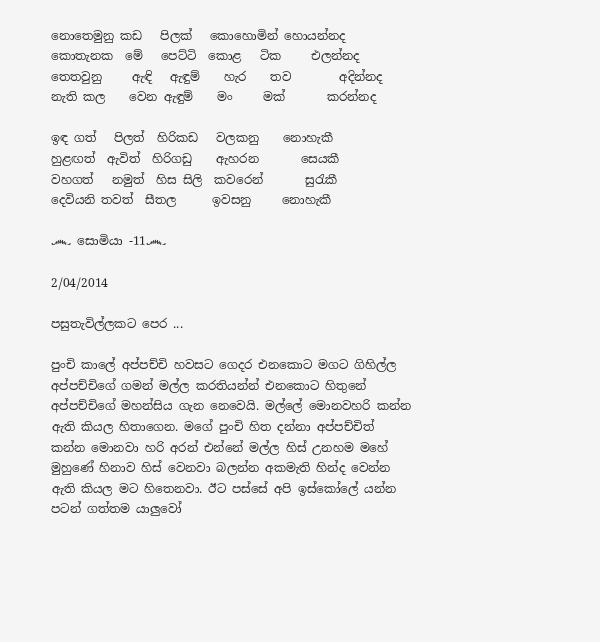නොතෙමුනු කඩ   පිලක්   කොහොමින් හොයන්නද
කොතැනක  මේ   පෙට්ටි  කොළ   ටික     එලන්නද
තෙතවුනු     ඇඳි   ඇඳුම්    හැර    තව        අදින්නද
නැති කල    වෙන ඇඳුම්    මං     මක්       කරන්නද

ඉඳ ගත්   පිලත්  හිරිකඩ   වලකනු    නොහැකී
හුළඟත්  ඇවිත්  හිරිගඩු    ඇහරන       සෙයකී
වහගත්   නමුත්  හිස සිලි  කවරෙන්       සුරැකී
දෙවියනි තවත්  සීතල      ඉවසනු     නොහැකී

෴ සොමියා -11෴

2/04/2014

පසුතැවිල්ලකට පෙර ...

පුංචි කාලේ අප්පච්චි හවසට ගෙදර එනකොට මගට ගිහිල්ල අප්පච්චිගේ ගමන් මල්ල කරතියන්න් එනකොට හිතුනේ අප්පච්චිගේ මහන්සිය ගැන නෙවෙයි. මල්ලේ මොනවහරි කන්න ඇති කියල හිතාගෙන. මගේ පුංචි හිත දන්නා අප්පච්චිත් කන්න මොනවා හරි අරන් එන්නේ මල්ල හිස් උනහම මහේ මුහුණේ හිනාව හිස් වෙනවා බලන්න අකමැති හින්ද වෙන්න ඇති කියල මට හිතෙනවා. ඊට පස්සේ අපි ඉස්කෝලේ යන්න පටන් ගත්තම යාලුවෝ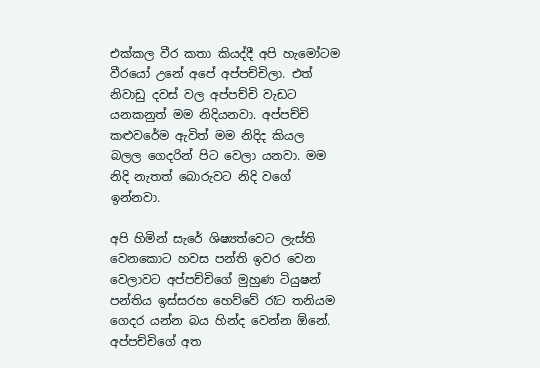එක්කල වීර කතා කියද්දී අපි හැමෝටම වීරයෝ උනේ අපේ අප්පච්චිලා. එත් නිවාඩු දවස් වල අප්පච්චි වැඩට යනකනුත් මම නිදියනවා. අප්පච්චි කළුවරේම ඇවිත් මම නිදිද කියල බලල ගෙදරින් පිට වෙලා යනවා. මම නිදි නැතත් බොරුවට නිදි වගේ ඉන්නවා.

අපි හිමින් සැරේ ශිෂ්‍යත්වෙට ලැස්ති වෙනකොට හවස පන්ති ඉවර වෙන වෙලාවට අප්පච්චිගේ මුහුණ ටියුෂන් පන්තිය ඉස්සරහ හෙව්වේ රෑට තනියම ගෙදර යන්න බය හින්ද වෙන්න ඕනේ. අප්පච්චිගේ අත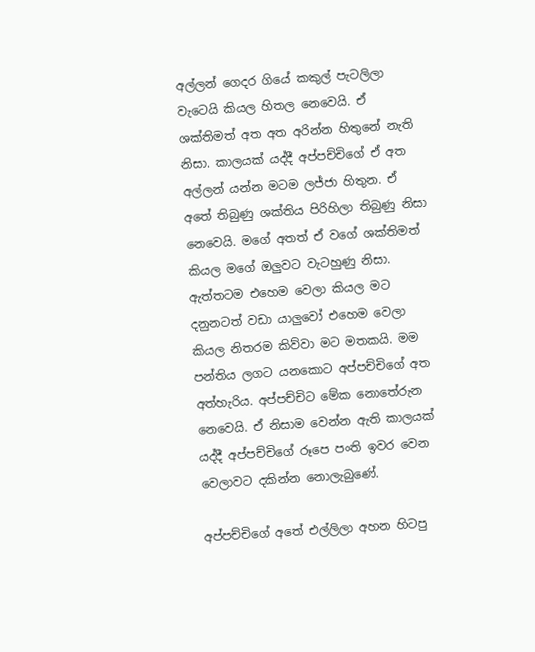අල්ලන් ගෙදර ගියේ කකුල් පැටලිලා වැටෙයි කියල හිතල නෙවෙයි. ඒ ශක්තිමත් අත අත අරින්න හිතුනේ නැති  නිසා. කාලයක් යද්දී අප්පච්චිගේ ඒ අත අල්ලන් යන්න මටම ලජ්ජා හිතුන. ඒ අතේ තිබුණු ශක්තිය පිරිහිලා තිබුණු නිසා නෙවෙයි. මගේ අතත් ඒ වගේ ශක්තිමත් කියල මගේ ඔලුවට වැටහුණු නිසා. ඇත්තටම එහෙම වෙලා කියල මට දනුනටත් වඩා යාලුවෝ එහෙම වෙලා කියල නිතරම කිව්වා මට මතකයි. මම පන්තිය ලගට යනකොට අප්පච්චිගේ අත අත්හැරිය. අප්පච්චිට මේක නොතේරුන නෙවෙයි. ඒ නිසාම වෙන්න ඇති කාලයක් යද්දී අප්පච්චිගේ රූපෙ පංති ඉවර වෙන වෙලාවට දකින්න නොලැබුණේ.

අප්පච්චිගේ අතේ එල්ලිලා අහන හිටපු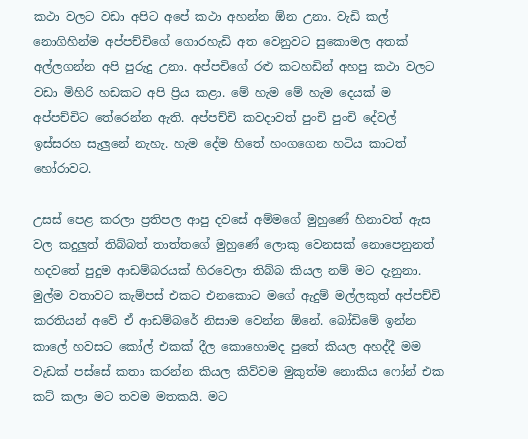කථා වලට වඩා අපිට අපේ කථා අහන්න ඕන උනා. වැඩි කල් නොගිහින්ම අප්පච්චිගේ ගොරහැඩි අත වෙනුවට සුකොමල අතක් අල්ලගන්න අපි පුරුදු උනා. අප්පචිගේ රළු කටහඩින් අහපු කථා වලට වඩා මිහිරි හඩකට අපි ප්‍රිය කළා. මේ හැම මේ හැම දෙයක් ම අප්පච්චිට තේරෙන්න ඇති. අප්පච්චි කවදාවත් පුංචි පුංචි දේවල් ඉස්සරහ සැලුනේ නැහැ. හැම දේම හිතේ හංගගෙන හටිය කාටත් හෝරාවට.

උසස් පෙළ කරලා ප්‍රතිපල ආපු දවසේ අම්මගේ මුහුණේ හිනාවත් ඇස වල කදුලුත් තිබ්බත් තාත්තගේ මුහුණේ ලොකු වෙනසක් නොපෙනුනත් හදවතේ පුදුම ආඩම්බරයක් හිරවෙලා තිබ්බ කියල නම් මට දැනුනා. මුල්ම වතාවට කැම්පස් එකට එනකොට මගේ ඇදුම් මල්ලකුත් අප්පච්චි කරතියන් අවේ ඒ ආඩම්බරේ නිසාම වෙන්න ඕනේ. බෝඩිමේ ඉන්න කාලේ හවසට කෝල් එකක් දීල කොහොමද පුතේ කියල අහද්දී මම වැඩක් පස්සේ කතා කරන්න කියල කිව්වම මුකුත්ම නොකිය ෆෝන් එක කට් කලා මට තවම මතකයි. මට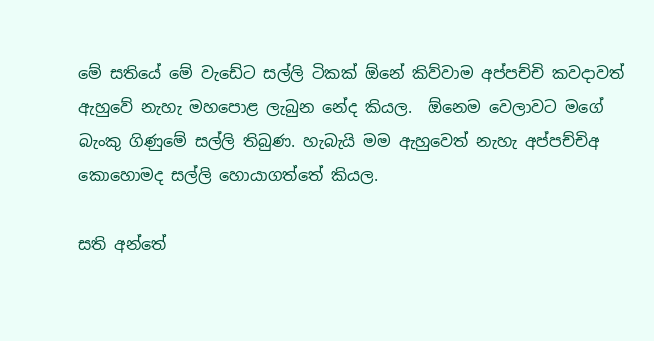මේ සතියේ මේ වැඩේට සල්ලි ටිකක් ඕනේ කිව්වාම අප්පච්චි කවදාවත් ඇහුවේ නැහැ මහපොළ ලැබුන නේද කියල.  ඕනෙම වෙලාවට මගේ බැංකු ගිණුමේ සල්ලි තිබුණ. හැබැයි මම ඇහුවෙත් නැහැ අප්පච්චිඅ කොහොමද සල්ලි හොයාගත්තේ කියල.

සති අන්තේ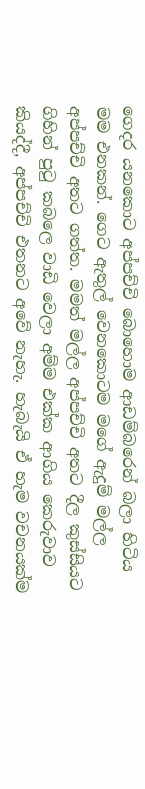ගෙදර යනකොට අප්පච්චි බොහොම ආඩම්බරෙන් බලා හිටිය මම එනකන්. ගෙට ඇතුල් වෙනකොටම මගේ ඇදුම් මල්ල අප්පච්චි අතට ගත්ත. මමත් මල්ල අප්පච්චි අතට දීල කුස්සියට ගිහින් පුටු කබලෙ වාඩි වෙලා අම්ම එක්ක ආගිය කෙරුවාව කියද්දී, අප්පච්චි එතනට අවේ නැහැ. හැබැයි ඒ හැම වචනයක්ම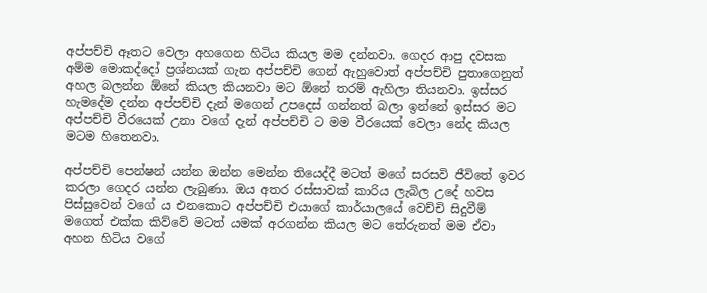අප්පච්චි ඈතට වෙලා අහගෙන හිටිය කියල මම දන්නවා. ගෙදර ආපු දවසක අම්ම මොකද්දෝ ප්‍රශ්නයක් ගැන අප්පච්චි ගෙන් ඇහුවොත් අප්පච්චි පුතාගෙනුත් අහල බලන්න ඕනේ කියල කියනවා මට ඕනේ තරම් ඇහිලා තියනවා. ඉස්සර හැමදේම දන්න අප්පච්චි දැන් මගෙන් උපදෙස් ගන්නත් බලා ඉන්නේ ඉස්සර මට  අප්පච්චි වීරයෙක් උනා වගේ දැන් අප්පච්චි ට මම වීරයෙක් වෙලා නේද කියල මටම හිතෙනවා.

අප්පච්චි පෙන්ෂන් යන්න ඔන්න මෙන්න තියෙද්දී මටත් මගේ සරසවි ජීවිතේ ඉවර කරලා ගෙදර යන්න ලැබුණා. ඔය අතර රස්සාවක් කාරිය ලැබිල උදේ හවස පිස්සුවෙන් වගේ ය එනකොට අප්පච්චි එයාගේ කාර්යාලයේ වෙච්චි සිදුවීම් මගෙත් එක්ක කිව්වේ මටත් යමක් අරගන්න කියල මට තේරුනත් මම ඒවා අහන හිටිය වගේ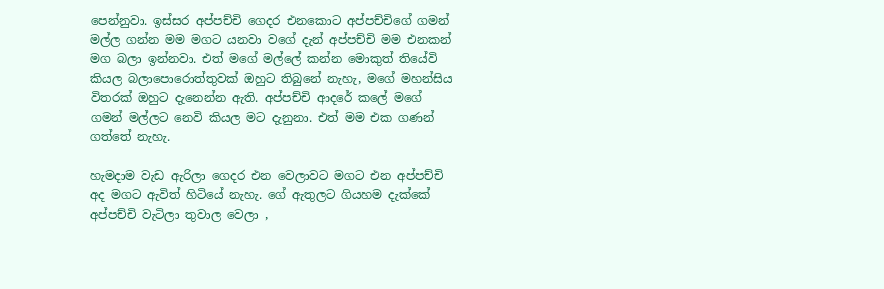පෙන්නුවා. ඉස්සර අප්පච්චි ගෙදර එනකොට අප්පච්චිගේ ගමන් මල්ල ගන්න මම මගට යනවා වගේ දැන් අප්පච්චි මම එනකන් මග බලා ඉන්නවා. එත් මගේ මල්ලේ කන්න මොකුත් තියේවි කියල බලාපොරොත්තුවක් ඔහුට තිබුනේ නැහැ, මගේ මහන්සිය විතරක් ඔහුට දැනෙන්න ඇති. අප්පච්චි ආදරේ කලේ මගේ ගමන් මල්ලට නෙවි කියල මට දැනුනා. එත් මම එක ගණන් ගත්තේ නැහැ.

හැමදාම වැඩ ඇරිලා ගෙදර එන වෙලාවට මගට එන අප්පච්චි අද මගට ඇවිත් හිටියේ නැහැ. ගේ ඇතුලට ගියහම දැක්කේ අප්පච්චි වැටිලා තුවාල වෙලා ,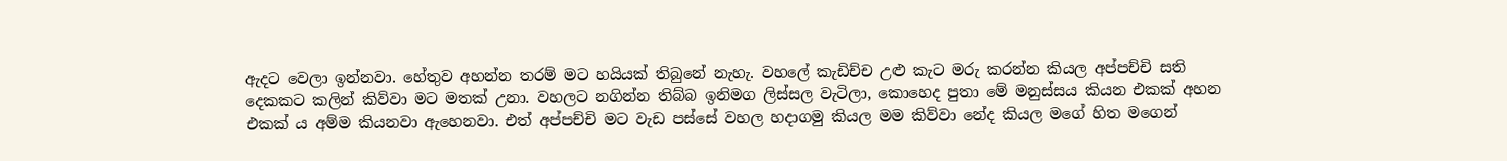ඇදට වෙලා ඉන්නවා. හේතුව අහන්න තරම් මට හයියක් තිබුනේ නැහැ. වහලේ කැඩිච්ච උළු කැට මරු කරන්න කියල අප්පච්චි සති දෙකකට කලින් කිව්වා මට මතක් උනා. වහලට නගින්න තිබ්බ ඉනිමග ලිස්සල වැටිලා, කොහෙද පුතා මේ මනුස්සය කියන එකක් අහන එකක් ය අම්ම කියනවා ඇහෙනවා. එත් අප්පච්චි මට වැඩ පස්සේ වහල හදාගමු කියල මම කිව්වා නේද කියල මගේ හිත මගෙන්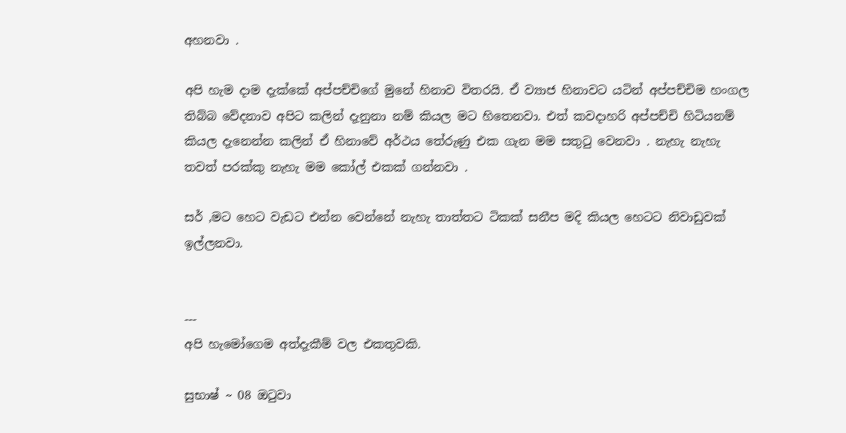අහනවා .

අපි හැම දාම දැක්කේ අප්පච්චිගේ මුනේ හිනාව විතරයි. ඒ ව්‍යාජ හිනාවට යටින් අප්පච්චිම හංගල තිබ්බ වේදනාව අපිට කලින් දැනුනා නම් කියල මට හිතෙනවා. එත් කවදාහරි අප්පච්චි හිටියනම් කියල දැනෙන්න කලින් ඒ හිනාවේ අර්ථය තේරුණු එක ගැන මම සතුටු වෙනවා . නැහැ නැහැ තවත් පරක්කු නැහැ මම කෝල් එකක් ගන්නවා .

සර් ,මට හෙට වැඩට එන්න වෙන්නේ නැහැ තාත්තට ටිකක් සනීප මදි කියල හෙටට නිවාඩුවක් ඉල්ලනවා.


---
අපි හැමෝගෙම අත්දැකීම් වල එකතුවකි.

සුභාෂ් ~ 08 ඔටුවා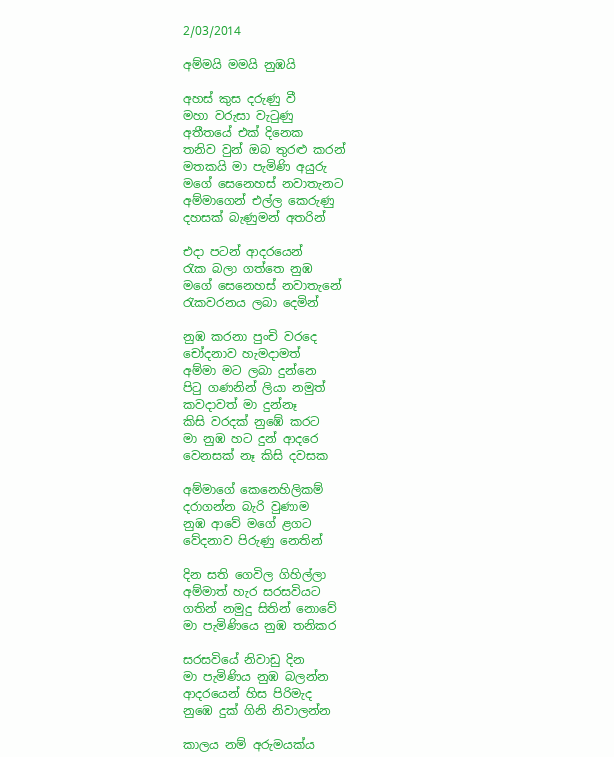2/03/2014

අම්මයි මමයි නුඹයි

අහස් කුස දරුණු වී
මහා වරුසා වැටුණු
අතීතයේ එක් දිනෙක
තනිව වුන් ඔබ තුරළු කරන්
මතකයි මා පැමිණි අයුරු
මගේ සෙනෙහස් නවාතැනට
අම්මාගෙන් එල්ල කෙරුණු
දහසක් බැණුමන් අතරින්

එදා පටන් ආදරයෙන්
රැක බලා ගත්තෙ නුඹ
මගේ සෙනෙහස් නවාතැනේ
රැකවරනය ලබා දෙමින්

නුඹ කරනා පුංචි වරදෙ
චෝදනාව හැමදාමත්
අම්මා මට ලබා දුන්නෙ
පිටු ගණනින් ලියා නමුත්
කවදාවත් මා දුන්නෑ
කිසි වරදක් නුඹේ කරට
මා නුඹ හට දුන් ආදරෙ
වෙනසක් නෑ කිසි දවසක

අම්මාගේ කෙනෙහිලිකම්
දරාගන්න බැරි වුණාම
නුඹ ආවේ මගේ ළගට
වේදනාව පිරුණු නෙතින්

දින සති ගෙවිල ගිහිල්ලා
අම්මාත් හැර සරසවියට
ගතින් නමුදු සිතින් නොවේ
මා පැමිණියෙ නුඹ තනිකර

සරසවියේ නිවාඩු දින
මා පැමිණිය නුඹ බලන්න
ආදරයෙන් හිස පිරිමැද
නුඹෙ දුක් ගිනි නිවාලන්න

කාලය නම් අරුමයක්ය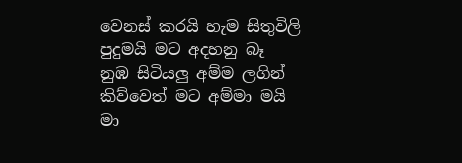වෙනස් කරයි හැම සිතුවිලි
පුදුමයි මට අදහනු බෑ
නුඹ සිටියලු අම්ම ලගින්
කිව්වෙත් මට අම්මා මයි
මා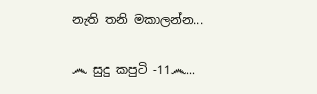නැති තනි මකාලන්න...

෴ සුදු කපුටි -11෴...